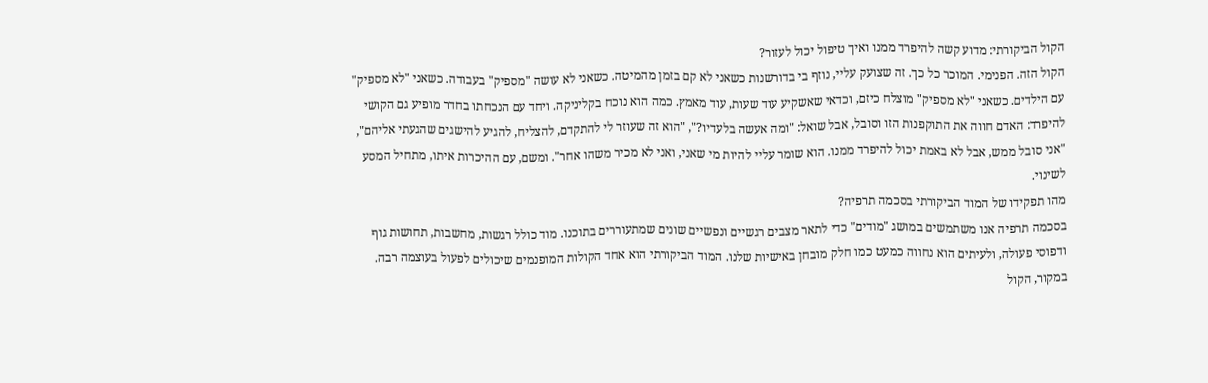הקול הביקורתי: מדוע קשה להיפרד ממנו ואיך טיפול יכול לעזור?
הקול הזה. הפנימי. המוכר כל כך. זה שצועק עליי, נוזף בי בדורשנות כשאני לא קם בזמן מהמיטה. כשאני לא עושה "מספיק" בעבודה. כשאני "לא מספיק" עם הילדים. כשאני "לא מספיק" מוצלח כיזם, וכדאי שאשקיע עוד שעות, עוד מאמץ. כמה הוא נוכח בקליניקה. ויחד עם הנכחתו בחדר מופיע גם הקושי להיפרד: האדם חווה את התוקפנות הזו וסובל, אבל שואל: "ומה אעשה בלעדיו?", "הוא זה שעוזר לי להתקדם, להצליח, להגיע להישגים שהגעתי אליהם", "אני סובל ממש, אבל לא באמת יכול להיפרד ממנו. הוא שומר עליי להיות מי שאני, ואני לא מכיר משהו אחר". ומשם, עם ההיכרות איתו, מתחיל המסע לשינוי.
מהו תפקידו של המוד הביקורתי בסכמה תרפיה?
בסכמה תרפיה אנו משתמשים במושג "מודים" כדי לתאר מצבים רגשיים ונפשיים שונים שמתעוררים בתוכנו. מוד כולל רגשות, מחשבות, תחושות גוף ודפוסי פעולה, ולעיתים הוא נחווה כמעט כמו חלק מובחן באישיות שלנו. המוד הביקורתי הוא אחד הקולות המופנמים שיכולים לפעול בעוצמה רבה.
במקור, הקול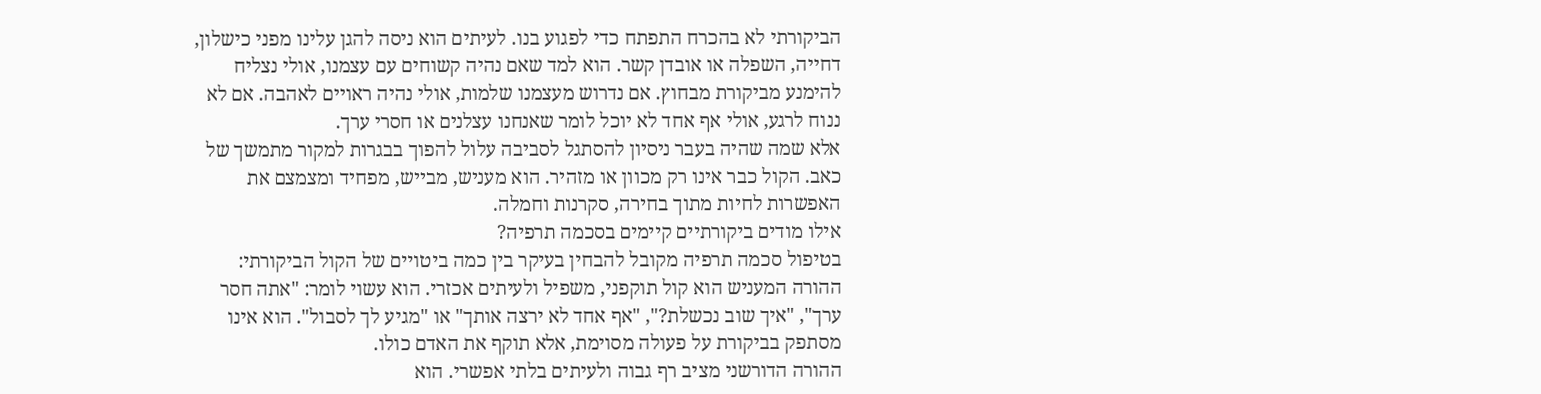הביקורתי לא בהכרח התפתח כדי לפגוע בנו. לעיתים הוא ניסה להגן עלינו מפני כישלון, דחייה, השפלה או אובדן קשר. הוא למד שאם נהיה קשוחים עם עצמנו, אולי נצליח להימנע מביקורת מבחוץ. אם נדרוש מעצמנו שלמות, אולי נהיה ראויים לאהבה. אם לא ננוח לרגע, אולי אף אחד לא יוכל לומר שאנחנו עצלנים או חסרי ערך.
אלא שמה שהיה בעבר ניסיון להסתגל לסביבה עלול להפוך בבגרות למקור מתמשך של כאב. הקול כבר אינו רק מכוון או מזהיר. הוא מעניש, מבייש, מפחיד ומצמצם את האפשרות לחיות מתוך בחירה, סקרנות וחמלה.
אילו מודים ביקורתיים קיימים בסכמה תרפיה?
בטיפול סכמה תרפיה מקובל להבחין בעיקר בין כמה ביטויים של הקול הביקורתי:
ההורה המעניש הוא קול תוקפני, משפיל ולעיתים אכזרי. הוא עשוי לומר: "אתה חסר ערך", "איך שוב נכשלת?", "אף אחד לא ירצה אותך" או "מגיע לך לסבול". הוא אינו מסתפק בביקורת על פעולה מסוימת, אלא תוקף את האדם כולו.
ההורה הדורשני מציב רף גבוה ולעיתים בלתי אפשרי. הוא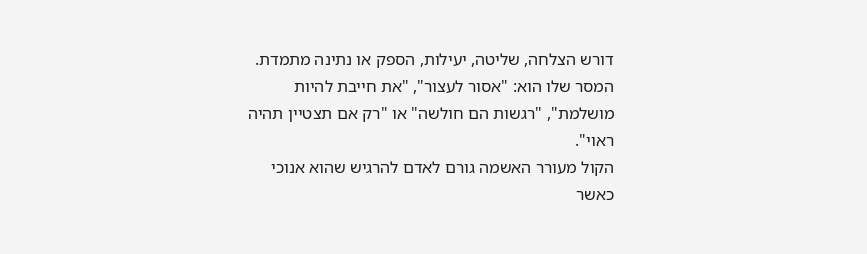דורש הצלחה, שליטה, יעילות, הספק או נתינה מתמדת. המסר שלו הוא: "אסור לעצור", "את חייבת להיות מושלמת", "רגשות הם חולשה" או "רק אם תצטיין תהיה ראוי".
הקול מעורר האשמה גורם לאדם להרגיש שהוא אנוכי כאשר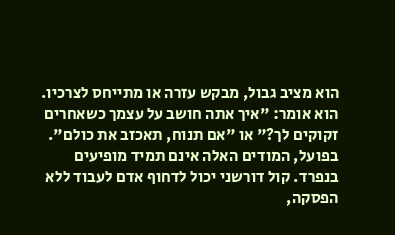הוא מציב גבול, מבקש עזרה או מתייחס לצרכיו. הוא אומר: "איך אתה חושב על עצמך כשאחרים זקוקים לך?" או "אם תנוח, תאכזב את כולם".
בפועל, המודים האלה אינם תמיד מופיעים בנפרד. קול דורשני יכול לדחוף אדם לעבוד ללא הפסקה,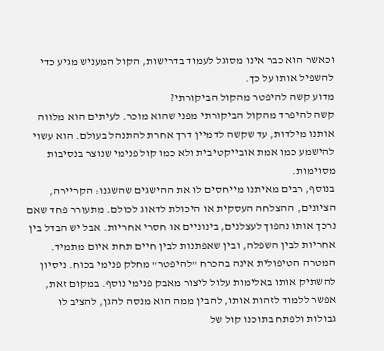וכאשר הוא כבר אינו מסוגל לעמוד בדרישות, הקול המעניש מגיע כדי להשפיל אותו על כך.
מדוע קשה להיפטר מהקול הביקורתי?
קשה להיפרד מהקול הביקורתי מפני שהוא מוכר. לעיתים הוא מלווה אותנו מילדות, עד שקשה לדמיין דרך אחרת להתנהל בעולם. הוא עשוי להישמע כמו אמת אובייקטיבית ולא כמו קול פנימי שנוצר בנסיבות מסוימות.
בנוסף, רבים מאיתנו מייחסים לו את ההישגים שהשגנו: הקריירה, הציונים, ההצלחה העסקית או היכולת לדאוג לכולם. מתעורר פחד שאם נרכך אותו נהפוך לעצלנים, בינוניים או חסרי אחריות. אבל יש הבדל בין אחריות לבין השפלה, ובין שאפתנות לבין חיים תחת איום מתמיד.
המטרה הטיפולית אינה בהכרח "להיפטר" מחלק פנימי בכוח. ניסיון להשתיק אותו באלימות עלול ליצור מאבק פנימי נוסף. במקום זאת, אפשר ללמוד לזהות אותו, להבין ממה הוא מנסה להגן, להציב לו גבולות ולפתח בתוכנו קול של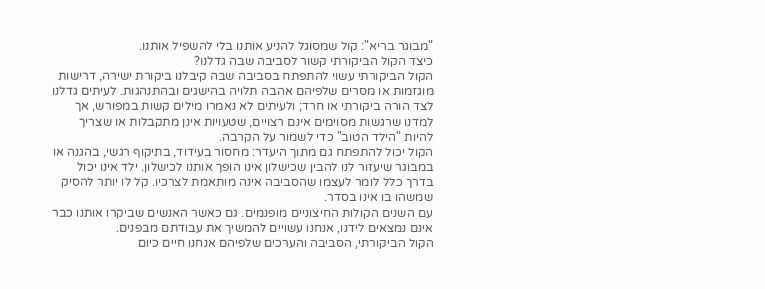"מבוגר בריא": קול שמסוגל להניע אותנו בלי להשפיל אותנו.
כיצד הקול הביקורתי קשור לסביבה שבה גדלנו?
הקול הביקורתי עשוי להתפתח בסביבה שבה קיבלנו ביקורת ישירה, דרישות מוגזמות או מסרים שלפיהם אהבה תלויה בהישגים ובהתנהגות. לעיתים גדלנו לצד הורה ביקורתי או חרד; ולעיתים לא נאמרו מילים קשות במפורש, אך למדנו שרגשות מסוימים אינם רצויים, שטעויות אינן מתקבלות או שצריך להיות "הילד הטוב" כדי לשמור על הקרבה.
הקול יכול להתפתח גם מתוך היעדר: מחסור בעידוד, בתיקוף רגשי, בהגנה או במבוגר שיעזור לנו להבין שכישלון אינו הופך אותנו לכישלון. ילד אינו יכול בדרך כלל לומר לעצמו שהסביבה אינה מותאמת לצרכיו. קל לו יותר להסיק שמשהו בו אינו בסדר.
עם השנים הקולות החיצוניים מופנמים. גם כאשר האנשים שביקרו אותנו כבר אינם נמצאים לידנו, אנחנו עשויים להמשיך את עבודתם מבפנים.
הקול הביקורתי, הסביבה והערכים שלפיהם אנחנו חיים כיום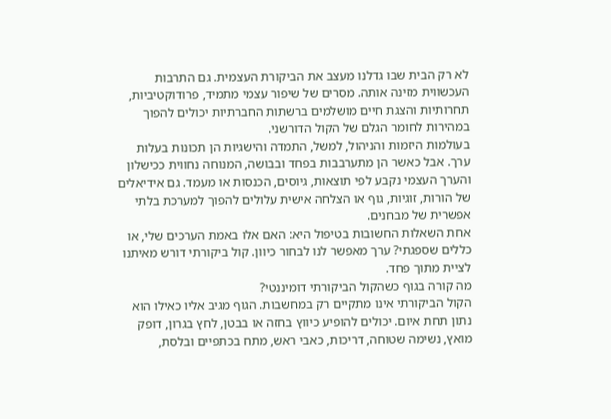לא רק הבית שבו גדלנו מעצב את הביקורת העצמית. גם התרבות העכשווית מזינה אותה. מסרים של שיפור עצמי מתמיד, פרודוקטיביות, תחרותיות והצגת חיים מושלמים ברשתות החברתיות יכולים להפוך במהירות לחומר הגלם של הקול הדורשני.
בעולמות היזמות והניהול, למשל, התמדה והישגיות הן תכונות בעלות ערך. אבל כאשר הן מתערבבות בפחד ובבושה, המנוחה נחווית ככישלון והערך העצמי נקבע לפי תוצאות, גיוסים, הכנסות או מעמד. גם אידיאלים של הורות, זוגיות, גוף או הצלחה אישית עלולים להפוך למערכת בלתי אפשרית של מבחנים.
אחת השאלות החשובות בטיפול היא: האם אלו באמת הערכים שלי, או כללים שספגתי? ערך מאפשר לנו לבחור כיוון. קול ביקורתי דורש מאיתנו לציית מתוך פחד.
מה קורה בגוף כשהקול הביקורתי דומיננטי?
הקול הביקורתי אינו מתקיים רק במחשבות. הגוף מגיב אליו כאילו הוא נתון תחת איום. יכולים להופיע כיווץ בחזה או בבטן, לחץ בגרון, דופק מואץ, נשימה שטוחה, דריכות, כאבי ראש, מתח בכתפיים ובלסת,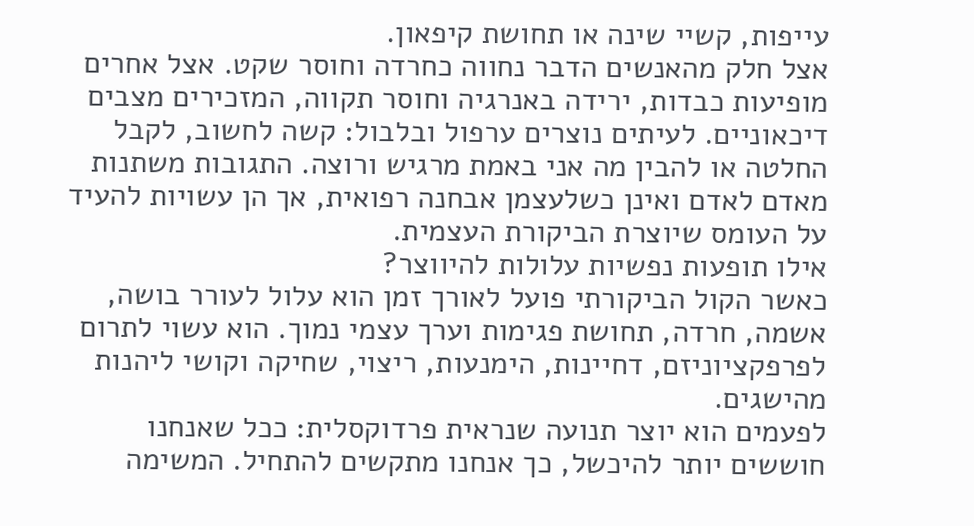עייפות, קשיי שינה או תחושת קיפאון.
אצל חלק מהאנשים הדבר נחווה כחרדה וחוסר שקט. אצל אחרים מופיעות כבדות, ירידה באנרגיה וחוסר תקווה, המזכירים מצבים דיכאוניים. לעיתים נוצרים ערפול ובלבול: קשה לחשוב, לקבל החלטה או להבין מה אני באמת מרגיש ורוצה. התגובות משתנות מאדם לאדם ואינן כשלעצמן אבחנה רפואית, אך הן עשויות להעיד על העומס שיוצרת הביקורת העצמית.
אילו תופעות נפשיות עלולות להיווצר?
כאשר הקול הביקורתי פועל לאורך זמן הוא עלול לעורר בושה, אשמה, חרדה, תחושת פגימות וערך עצמי נמוך. הוא עשוי לתרום לפרפקציוניזם, דחיינות, הימנעות, ריצוי, שחיקה וקושי ליהנות מהישגים.
לפעמים הוא יוצר תנועה שנראית פרדוקסלית: ככל שאנחנו חוששים יותר להיכשל, כך אנחנו מתקשים להתחיל. המשימה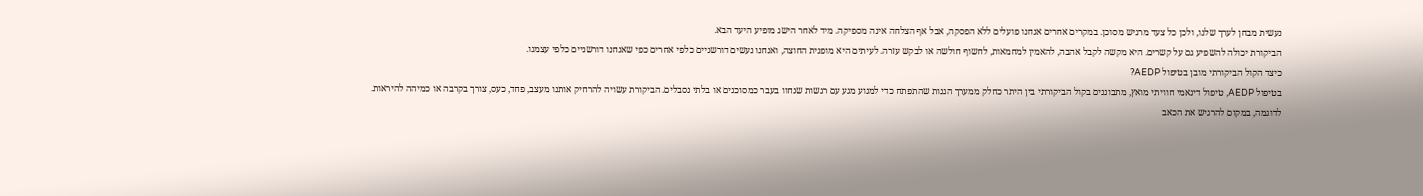נעשית מבחן לערך שלנו, ולכן כל צעד מרגיש מסוכן. במקרים אחרים אנחנו פועלים ללא הפסקה, אבל אף הצלחה אינה מספיקה. מיד לאחר הישג מופיע היעד הבא.
הביקורת יכולה להשפיע גם על קשרים. היא מקשה לקבל אהבה, להאמין למחמאות, לחשוף חולשה או לבקש עזרה. לעיתים היא מופנית החוצה, ואנחנו נעשים דורשניים כלפי אחרים כפי שאנחנו דורשניים כלפי עצמנו.
כיצד הקול הביקורתי מובן בטיפול AEDP?
בטיפול AEDP, טיפול דינאמי חוויתי מואץ, מתבוננים בקול הביקורתי בין היתר כחלק ממערך הגנות שהתפתח כדי למנוע מגע עם רגשות שנחוו בעבר כמסוכנים או בלתי נסבלים. הביקורת עשויה להרחיק אותנו מעצב, פחד, כעס, צורך בקרבה או כמיהה להיראות.
לדוגמה, במקום להרגיש את הכאב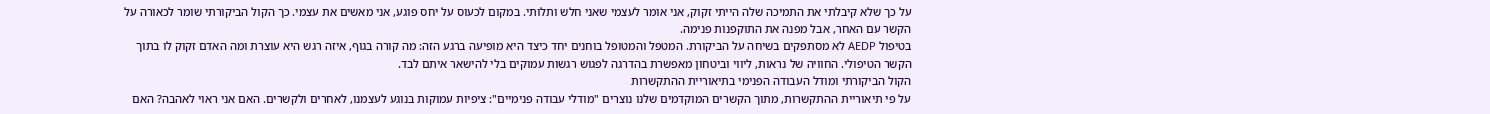על כך שלא קיבלתי את התמיכה שלה הייתי זקוק, אני אומר לעצמי שאני חלש ותלותי. במקום לכעוס על יחס פוגע, אני מאשים את עצמי. כך הקול הביקורתי שומר לכאורה על הקשר עם האחר, אבל מפנה את התוקפנות פנימה.
בטיפול AEDP לא מסתפקים בשיחה על הביקורת. המטפל והמטופל בוחנים יחד כיצד היא מופיעה ברגע הזה: מה קורה בגוף, איזה רגש היא עוצרת ומה האדם זקוק לו בתוך הקשר הטיפולי. החוויה של נראות, ליווי וביטחון מאפשרת בהדרגה לפגוש רגשות עמוקים בלי להישאר איתם לבד.
הקול הביקורתי ומודל העבודה הפנימי בתיאוריית ההתקשרות
על פי תיאוריית ההתקשרות, מתוך הקשרים המוקדמים שלנו נוצרים "מודלי עבודה פנימיים": ציפיות עמוקות בנוגע לעצמנו, לאחרים ולקשרים. האם אני ראוי לאהבה? האם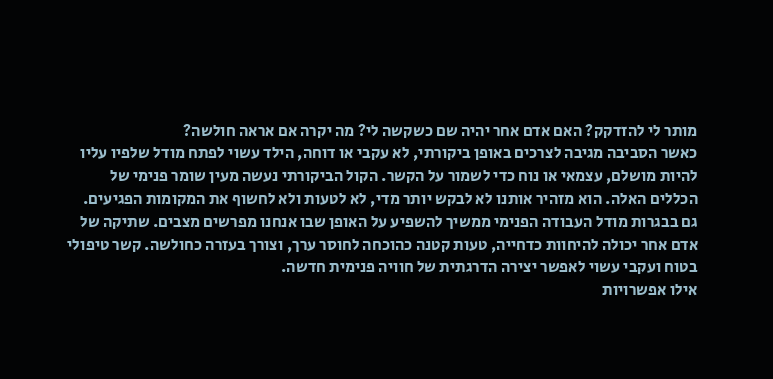מותר לי להזדקק? האם אדם אחר יהיה שם כשקשה לי? מה יקרה אם אראה חולשה?
כאשר הסביבה מגיבה לצרכים באופן ביקורתי, לא עקבי או דוחה, הילד עשוי לפתח מודל שלפיו עליו להיות מושלם, עצמאי או נוח כדי לשמור על הקשר. הקול הביקורתי נעשה מעין שומר פנימי של הכללים האלה. הוא מזהיר אותנו לא לבקש יותר מדי, לא לטעות ולא לחשוף את המקומות הפגיעים.
גם בבגרות מודל העבודה הפנימי ממשיך להשפיע על האופן שבו אנחנו מפרשים מצבים. שתיקה של אדם אחר יכולה להיחוות כדחייה, טעות קטנה כהוכחה לחוסר ערך, וצורך בעזרה כחולשה. קשר טיפולי בטוח ועקבי עשוי לאפשר יצירה הדרגתית של חוויה פנימית חדשה.
אילו אפשרויות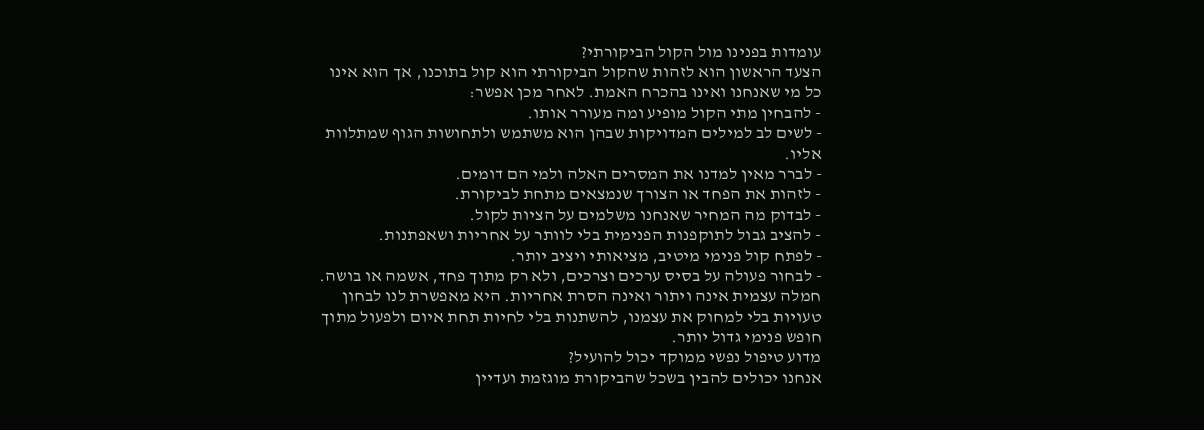עומדות בפנינו מול הקול הביקורתי?
הצעד הראשון הוא לזהות שהקול הביקורתי הוא קול בתוכנו, אך הוא אינו כל מי שאנחנו ואינו בהכרח האמת. לאחר מכן אפשר:
- להבחין מתי הקול מופיע ומה מעורר אותו.
- לשים לב למילים המדויקות שבהן הוא משתמש ולתחושות הגוף שמתלוות אליו.
- לברר מאין למדנו את המסרים האלה ולמי הם דומים.
- לזהות את הפחד או הצורך שנמצאים מתחת לביקורת.
- לבדוק מה המחיר שאנחנו משלמים על הציות לקול.
- להציב גבול לתוקפנות הפנימית בלי לוותר על אחריות ושאפתנות.
- לפתח קול פנימי מיטיב, מציאותי ויציב יותר.
- לבחור פעולה על בסיס ערכים וצרכים, ולא רק מתוך פחד, אשמה או בושה.
חמלה עצמית אינה ויתור ואינה הסרת אחריות. היא מאפשרת לנו לבחון טעויות בלי למחוק את עצמנו, להשתנות בלי לחיות תחת איום ולפעול מתוך חופש פנימי גדול יותר.
מדוע טיפול נפשי ממוקד יכול להועיל?
אנחנו יכולים להבין בשכל שהביקורת מוגזמת ועדיין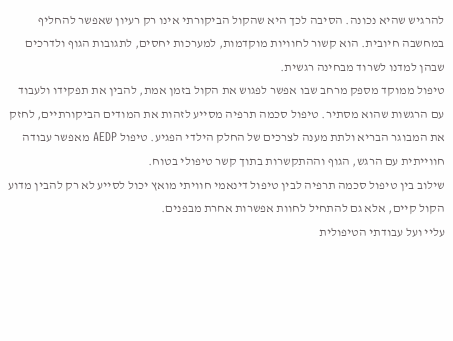להרגיש שהיא נכונה. הסיבה לכך היא שהקול הביקורתי אינו רק רעיון שאפשר להחליף במחשבה חיובית. הוא קשור לחוויות מוקדמות, למערכות יחסים, לתגובות הגוף ולדרכים שבהן למדנו לשרוד מבחינה רגשית.
טיפול ממוקד מספק מרחב שבו אפשר לפגוש את הקול בזמן אמת, להבין את תפקידו ולעבוד עם הרגשות שהוא מסתיר. טיפול סכמה תרפיה מסייע לזהות את המודים הביקורתיים, לחזק את המבוגר הבריא ולתת מענה לצרכים של החלק הילדי הפגיע. טיפול AEDP מאפשר עבודה חווייתית עם הרגש, הגוף וההתקשרות בתוך קשר טיפולי בטוח.
שילוב בין טיפול סכמה תרפיה לבין טיפול דינאמי חוויתי מואץ יכול לסייע לא רק להבין מדוע הקול קיים, אלא גם להתחיל לחוות אפשרות אחרת מבפנים.
עליי ועל עבודתי הטיפולית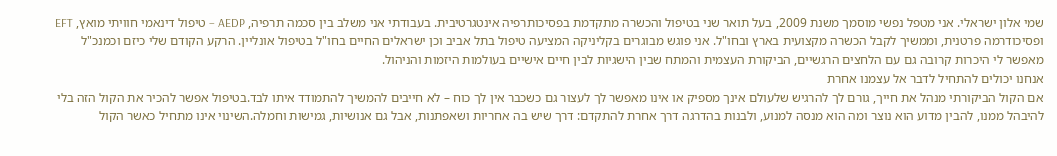שמי אלון ישראלי. אני מטפל נפשי מוסמך משנת 2009, בעל תואר שני בטיפול והכשרה מתקדמת בפסיכותרפיה אינטגרטיבית. בעבודתי אני משלב בין סכמה תרפיה, AEDP – טיפול דינאמי חוויתי מואץ, EFT ופסיכודרמה פרטנית, וממשיך לקבל הכשרה מקצועית בארץ ובחו"ל. אני פוגש מבוגרים בקליניקה המציעה טיפול בתל אביב וכן ישראלים החיים בחו"ל בטיפול אונליין. הרקע הקודם שלי כיזם וכמנכ"ל מאפשר לי היכרות קרובה גם עם הלחצים הרגשיים, הביקורת העצמית והמתח שבין הישגיות לבין חיים אישיים בעולמות היזמות והניהול.
אנחנו יכולים להתחיל לדבר אל עצמנו אחרת
אם הקול הביקורתי מנהל את חייך, גורם לך להרגיש שלעולם אינך מספיק או אינו מאפשר לך לעצור גם כשכבר אין לך כוח – לא חייבים להמשיך להתמודד איתו לבד.בטיפול אפשר להכיר את הקול הזה בלי להיבהל ממנו, להבין מדוע הוא נוצר ומה הוא מנסה למנוע, ולבנות בהדרגה דרך אחרת להתקדם: דרך שיש בה אחריות ושאפתנות, אבל גם אנושיות, גמישות וחמלה.השינוי אינו מתחיל כאשר הקול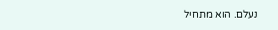נעלם. הוא מתחיל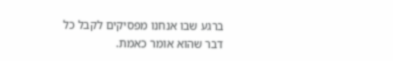ברגע שבו אנחנו מפסיקים לקבל כל דבר שהוא אומר כאמת.